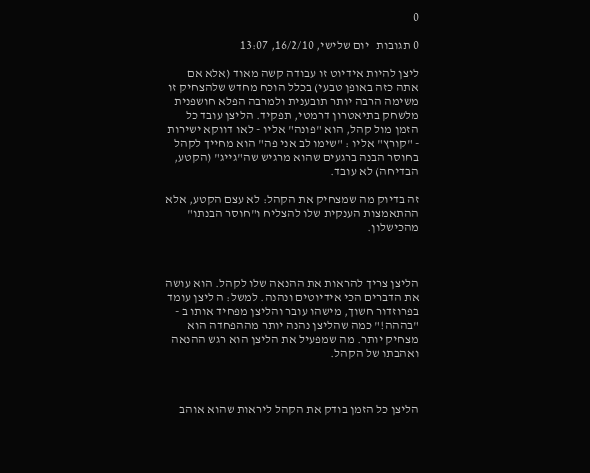0

0 תגובות   יום שלישי, 16/2/10, 13:07

ליצן להיות אידיוט זו עבודה קשה מאוד (אלא אם אתה כזה באופן טבעי) בכלל הוכח מחדש שלהצחיק זו משימה הרבה יותר תובענית ולמרבה הפלא חושפנית מלשחק בתיאטרון דרמטי, תפקיד. הליצן עובד כל הזמן מול קהל, הוא "פונה" אליו - לאו דווקא ישירות - "קורץ" אליו : "שימו לב אני פה" הוא מחייך לקהל בחוסר הבנה ברגעים שהוא מרגיש שה"גייג" (הקטע, הבדיחה) לא עובד.

זה בדיוק מה שמצחיק את הקהל: לא עצם הקטע, אלא ההתאמצות הענקית שלו להצליח ו"חוסר הבנתו" מהכישלון.



הליצן צריך להראות את ההנאה שלו לקהל. הוא עושה את הדברים הכי אידיוטים ונהנה. למשל: ה ליצן עומד בפרוזדור חשוך, מישהו עובר והליצן מפחיד אותו ב - "בההה!" כמה שהליצן נהנה יותר מההפחדה הוא מצחיק יותר. מה שמפעיל את הליצן הוא רגש ההנאה ואהבתו של הקהל.



הליצן כל הזמן בודק את הקהל ליראות שהוא אוהב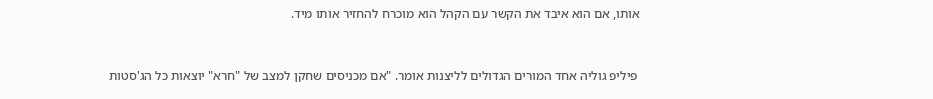אותו, אם הוא איבד את הקשר עם הקהל הוא מוכרח להחזיר אותו מיד.



 פיליפ גוליה אחד המורים הגדולים לליצנות אומר. "אם מכניסים שחקן למצב של "חרא" יוצאות כל הג'סטות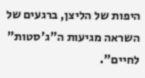היפות של הליצן, ברגעים של השראה מגיעות ה"ג'סטות" לחיים".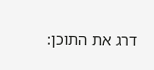דרג את התוכן: